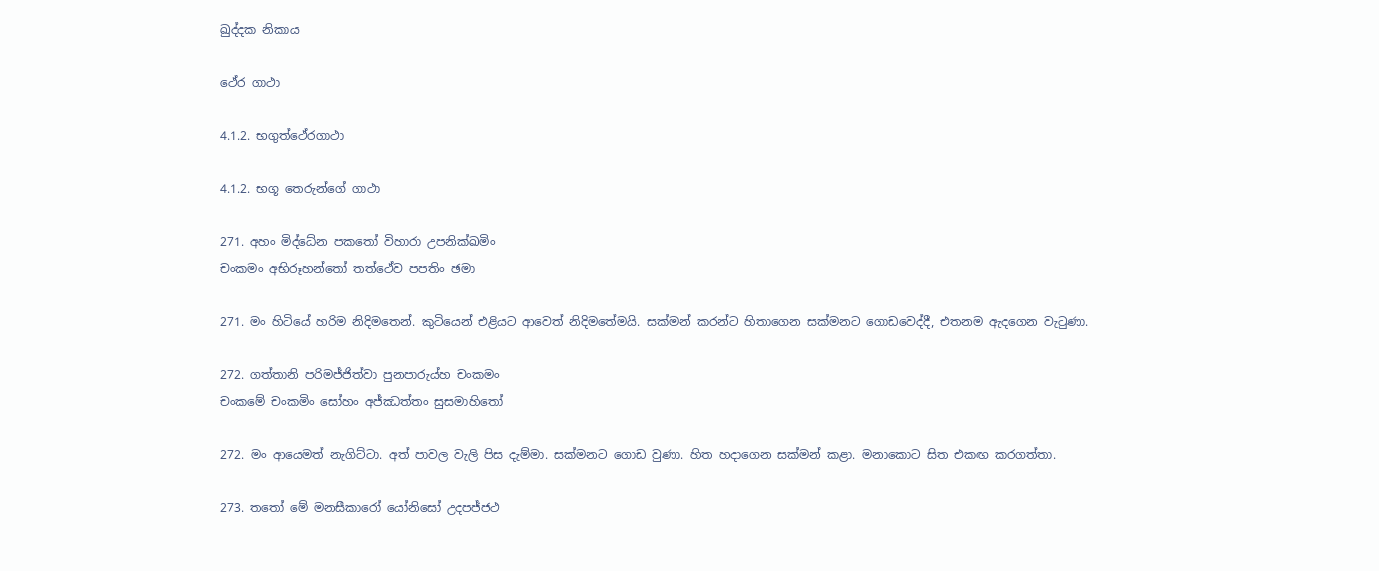ඛුද්දක නිකාය

ථේර ගාථා

4.1.2. භගුත්ථේරගාථා

4.1.2. භගූ තෙරුන්ගේ ගාථා

271. අහං මිද්ධේන පකතෝ විහාරා උපනික්ඛමිං
චංකමං අභිරූහන්තෝ තත්ථේව පපතිං ඡමා

271. මං හිටියේ හරිම නිදිමතෙන්. කුටියෙන් එළියට ආවෙත් නිදිමතේමයි. සක්මන් කරන්ට හිතාගෙන සක්මනට ගොඩවෙද්දී, එතනම ඇදගෙන වැටුණා.

272. ගත්තානි පරිමජ්ජිත්වා පුනපාරුය්හ චංකමං
චංකමේ චංකමිං සෝහං අජ්ඣත්තං සුසමාහිතෝ

272. මං ආයෙමත් නැගිට්ටා. අත් පාවල වැලි පිස දැම්මා. සක්මනට ගොඩ වුණා. හිත හදාගෙන සක්මන් කළා. මනාකොට සිත එකඟ කරගත්තා.

273. තතෝ මේ මනසීකාරෝ යෝනිසෝ උදපජ්ජථ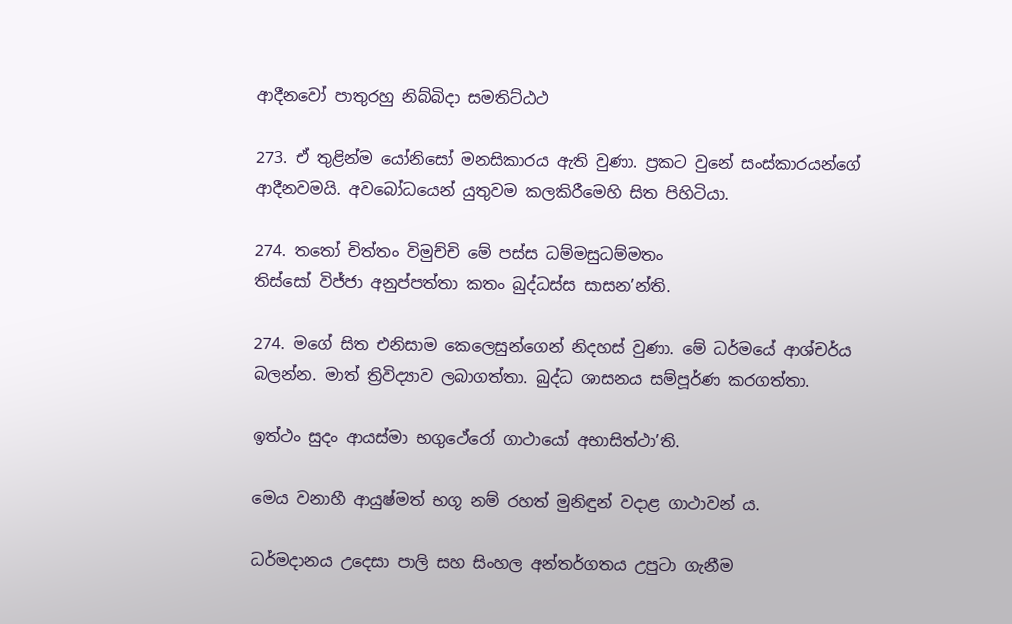ආදීනවෝ පාතුරහු නිබ්බිදා සමතිට්ඨථ

273. ඒ තුළින්ම යෝනිසෝ මනසිකාරය ඇති වුණා. ප්‍රකට වුනේ සංස්කාරයන්ගේ ආදීනවමයි. අවබෝධයෙන් යුතුවම කලකිරීමෙහි සිත පිහිටියා.

274. තතෝ චිත්තං විමුච්චි මේ පස්ස ධම්මසුධම්මතං
තිස්සෝ විජ්ජා අනුප්පත්තා කතං බුද්ධස්ස සාසන’න්ති.

274. මගේ සිත එනිසාම කෙලෙසුන්ගෙන් නිදහස් වුණා. මේ ධර්මයේ ආශ්චර්ය බලන්න. මාත් ත්‍රිවිද්‍යාව ලබාගත්තා. බුද්ධ ශාසනය සම්පූර්ණ කරගත්තා.

ඉත්ථං සුදං ආයස්මා භගුථේරෝ ගාථායෝ අභාසිත්ථා’ති.

මෙය වනාහී ආයුෂ්මත් භගූ නම් රහත් මුනිඳුන් වදාළ ගාථාවන් ය.

ධර්මදානය උදෙසා පාලි සහ සිංහල අන්තර්ගතය උපුටා ගැනීම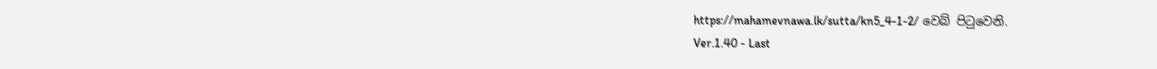https://mahamevnawa.lk/sutta/kn5_4-1-2/ වෙබ් පිටුවෙනි.
Ver.1.40 - Last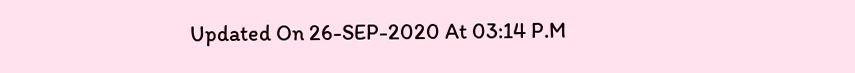Updated On 26-SEP-2020 At 03:14 P.M